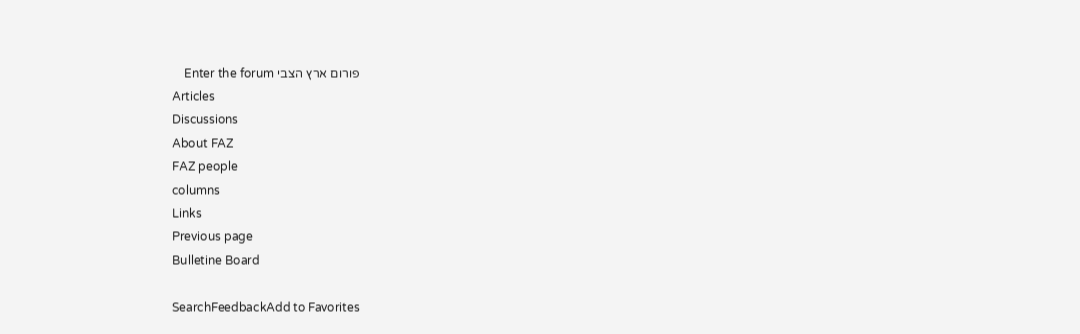פורום ארץ הצבי Enter the forum
Articles
Discussions
About FAZ
FAZ people
columns
Links
Previous page
Bulletine Board

SearchFeedbackAdd to Favorites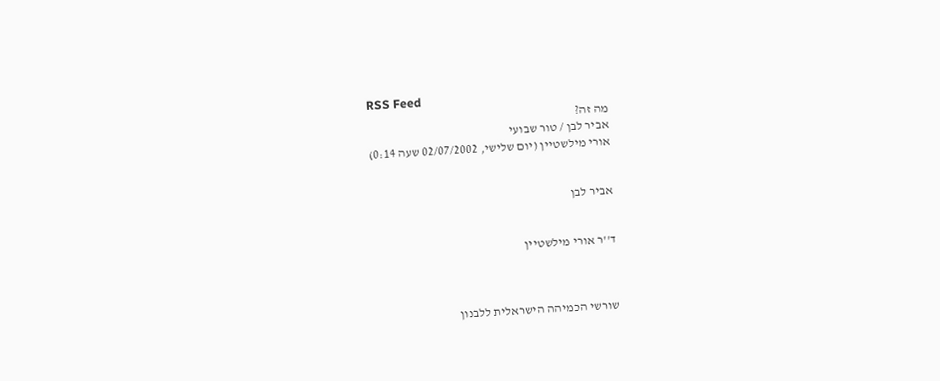RSS Feed
מה זה?
אביר לבן / טור שבועי
אורי מילשטיין (יום שלישי, 02/07/2002 שעה 0:14)


אביר לבן


ד''ר אורי מילשטיין



שורשי הכמיהה הישראלית ללבנון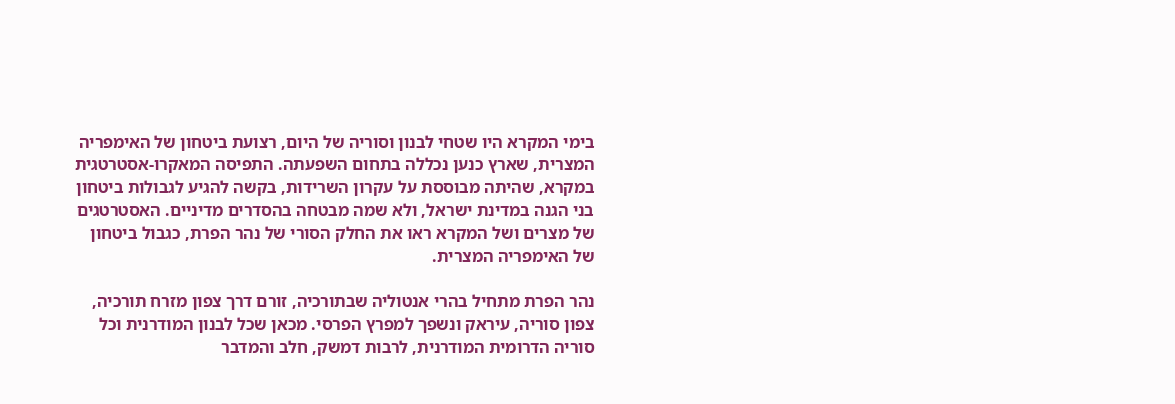בימי המקרא היו שטחי לבנון וסוריה של היום, רצועת ביטחון של האימפריה המצרית, שארץ כנען נכללה בתחום השפעתה. התפיסה המאקרו-אסטרטגית במקרא, שהיתה מבוססת על עקרון השרידות, בקשה להגיע לגבולות ביטחון בני הגנה במדינת ישראל, ולא שמה מבטחה בהסדרים מדיניים. האסטרטגים של מצרים ושל המקרא ראו את החלק הסורי של נהר הפרת, כגבול ביטחון של האימפריה המצרית.

נהר הפרת מתחיל בהרי אנטוליה שבתורכיה, זורם דרך צפון מזרח תורכיה, צפון סוריה, עיראק ונשפך למפרץ הפרסי. מכאן שכל לבנון המודרנית וכל סוריה הדרומית המודרנית, לרבות דמשק, חלב והמדבר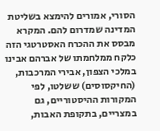הסורי, אמורים להימצא בשליטת המדינה שמדרום להם. המקרא מבסס את ההכרח האסטרטגי הזה כלקח ממלחמתו של אברהם אבינו במלכי הצפון, אבירי המרכבות, (החיקסוסים) ששלטו, לפי המקורות ההיסטוריים, גם במצריים, בתקופת האבות,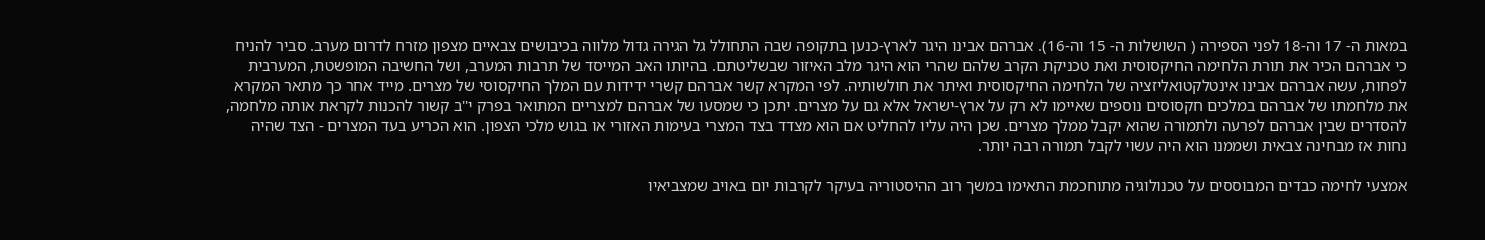במאות ה- 17 וה-18 לפני הספירה ( השושלות ה- 15 וה-16). אברהם אבינו היגר לארץ-כנען בתקופה שבה התחולל גל הגירה גדול מלווה בכיבושים צבאיים מצפון מזרח לדרום מערב. סביר להניח כי אברהם הכיר את תורת הלחימה החיקסוסית ואת טכניקת הקרב שלהם שהרי הוא היגר מלב האיזור שבשליטתם. בהיותו האב המייסד של תרבות המערב, ושל החשיבה המופשטת, המערבית לפחות, עשה אברהם אבינו אינטלקטואליזציה של הלחימה החיקסוסית ואיתר את חולשותיה. לפי המקרא קשר אברהם קשרי ידידות עם המלך החיקסוסי של מצרים. מייד אחר כך מתאר המקרא את מלחמתו של אברהם במלכים חקסוסים נוספים שאיימו לא רק על ארץ-ישראל אלא גם על מצרים. יתכן כי שמסעו של אברהם למצריים המתואר בפרק י''ב קשור להכנות לקראת אותה מלחמה, להסדרים שבין אברהם לפרעה ולתמורה שהוא יקבל ממלך מצרים. שכן היה עליו להחליט אם הוא מצדד בצד המצרי בעימות האזורי או בגוש מלכי הצפון. הוא הכריע בעד המצרים - הצד שהיה נחות אז מבחינה צבאית ושממנו הוא היה עשוי לקבל תמורה רבה יותר.

אמצעי לחימה כבדים המבוססים על טכנולוגיה מתוחכמת התאימו במשך רוב ההיסטוריה בעיקר לקרבות יום באויב שמצביאיו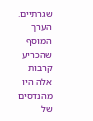שגרתיים. הערך המוסף שהכריע קרבות אלה היו מהנדסים של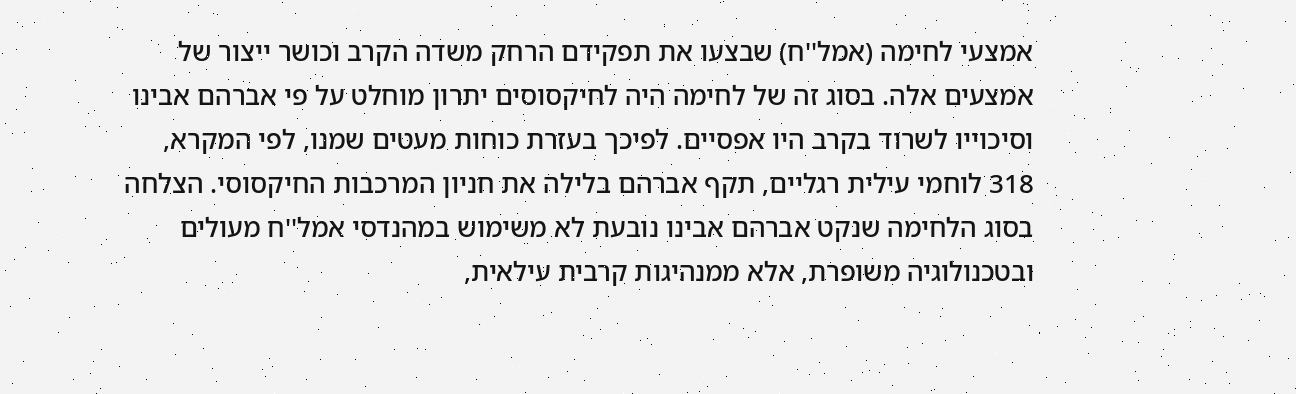אמצעי לחימה (אמל''ח) שבצעו את תפקידם הרחק משדה הקרב וכושר ייצור של אמצעים אלה. בסוג זה של לחימה היה לחיקסוסים יתרון מוחלט על פי אברהם אבינו וסיכוייו לשרוד בקרב היו אפסיים. לפיכך בעזרת כוחות מעטים שמנו, לפי המקרא, 318 לוחמי עילית רגליים, תקף אברהם בלילה את חניון המרכבות החיקסוסי. הצלחה בסוג הלחימה שנקט אברהם אבינו נובעת לא משימוש במהנדסי אמל''ח מעולים ובטכנולוגיה משופרת, אלא ממנהיגות קרבית עילאית,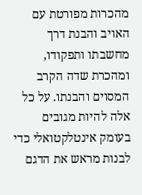מהכרות מפורטת עם האויב והבנת דרך מחשבתו ותפקודו, ומהכרת שדה הקרב המסוים והבנתו. על כל אלה להיות מגובים בעומק אינטלקטואלי כדי לבנות מראש את הדגם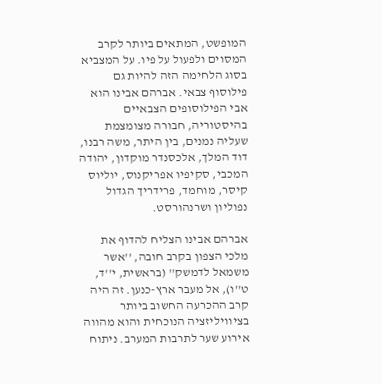המופשט, המתאים ביותר לקרב המסוים ולפעול על פיו. על המצביא בסוג הלחימה הזה להיות גם פילוסוף צבאי. אברהם אבינו הוא אבי הפילוסופים הצבאיים בהיסטוריה, חבורה מצומצמת שעליה נמנים, בין היתר, משה רבנו, דוד המלך, אלכסנדר מוקדון, יהודה המכבי, סקיפיו אפריקנוס, יוליוס קיסר, מוחמד, פרידריך הגדול נפוליון ושרנהורסט.

אברהם אבינו הצליח להדוף את מלכי הצפון בקרב חובה, ''אשר משמאל לדמשק'' (בראשית, י''ד, ט''ו), אל מעבר ארץ-כנען. זה היה קרב ההכרעה החשוב ביותר בציוויליזציה הנוכחית והוא מהווה אירוע שער לתרבות המערב. ניתוח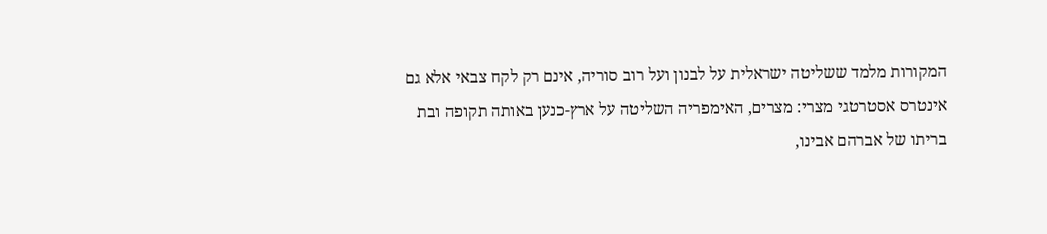המקורות מלמד ששליטה ישראלית על לבנון ועל רוב סוריה, אינם רק לקח צבאי אלא גם אינטרס אסטרטגי מצרי: מצרים, האימפריה השליטה על ארץ-כנען באותה תקופה ובת בריתו של אברהם אבינו,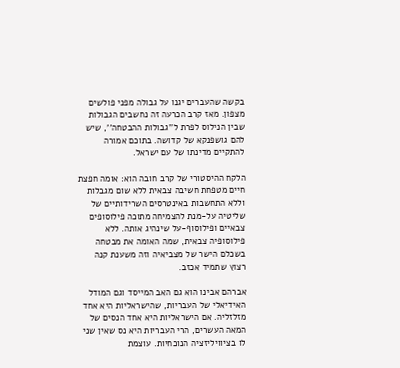בקשה שהעברים יגנו על גבולה מפני פולשים מצפון. מאז קרב הכרעה זה נחשבים הגבולות שבין הנילוס לפרת ל''גבולות ההבטחה'', שיש להם גושפנקא של קדושה. בתוכם אמורה להתקיים מדינתו של עם ישראל.

הלקח ההיסטורי של קרב חובה הוא: אומה חפצת חיים מטפחת חשיבה צבאית ללא שום מגבלות וללא התחשבות באינטרסים השרידותיים של שליטיה על-מנת להצמיחה מתוכה פילוסופים צבאיים ופילוסוף-על שינהיג אותה. ללא פילוסופיה צבאית, שמה האומה את מבטחה בשכלם הישר של מצביאיה וזה משענת קנה רצוץ שתמיד אכזב.

אברהם אבינו הוא גם האב המייסד וגם המודל האידיאלי של העבריות, שהישראליות היא אחד מזלזליה. אם הישראליות היא אחד הנסים של המאה העשרים, הרי העבריות היא נס שאין שני לו בציוויליזציה הנוכחיות. עוצמת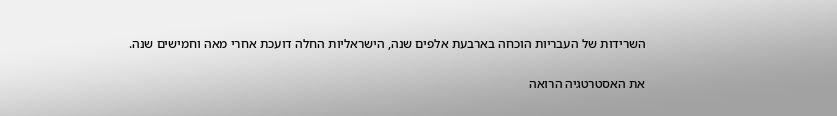השרידות של העבריות הוכחה בארבעת אלפים שנה, הישראליות החלה דועכת אחרי מאה וחמישים שנה.

את האסטרטגיה הרואה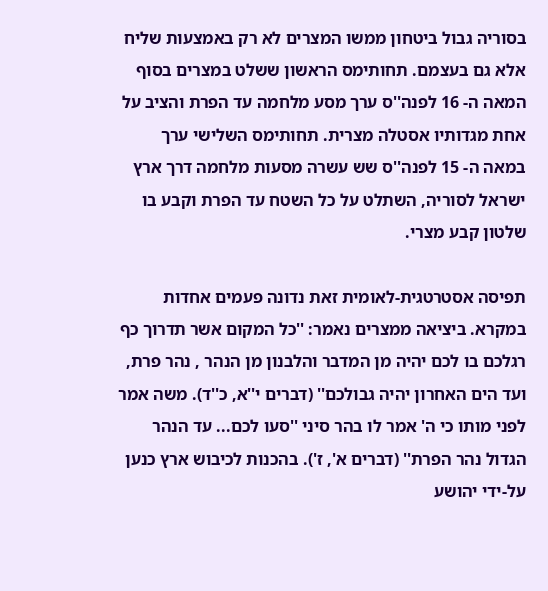בסוריה גבול ביטחון ממשו המצרים לא רק באמצעות שליח אלא גם בעצמם. תחותימס הראשון ששלט במצרים בסוף המאה ה- 16 לפנה''ס ערך מסע מלחמה עד הפרת והציב על אחת מגדותיו אסטלה מצרית. תחותימס השלישי ערך במאה ה- 15 לפנה''ס שש עשרה מסעות מלחמה דרך ארץ ישראל לסוריה, השתלט על כל השטח עד הפרת וקבע בו שלטון קבע מצרי.

תפיסה אסטרטגית-לאומית זאת נדונה פעמים אחדות במקרא. ביציאה ממצרים נאמר: ''כל המקום אשר תדרוך כף רגלכם בו לכם יהיה מן המדבר והלבנון מן הנהר , נהר פרת, ועד הים האחרון יהיה גבולכם'' (דברים י''א, כ''ד). משה אמר לפני מותו כי ה' אמר לו בהר סיני ''סעו לכם... עד הנהר הגדול נהר הפרת'' (דברים א', ז'). בהכנות לכיבוש ארץ כנען על-ידי יהושע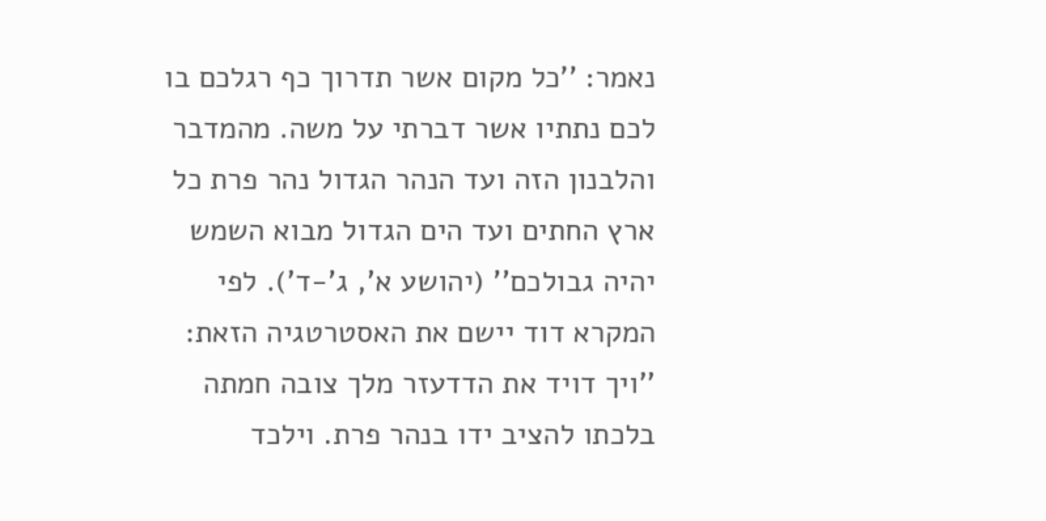נאמר: ''כל מקום אשר תדרוך כף רגלכם בו לכם נתתיו אשר דברתי על משה. מהמדבר והלבנון הזה ועד הנהר הגדול נהר פרת כל ארץ החתים ועד הים הגדול מבוא השמש יהיה גבולכם'' (יהושע א', ג'-ד'). לפי המקרא דוד יישם את האסטרטגיה הזאת: ''ויך דויד את הדדעזר מלך צובה חמתה בלכתו להציב ידו בנהר פרת. וילכד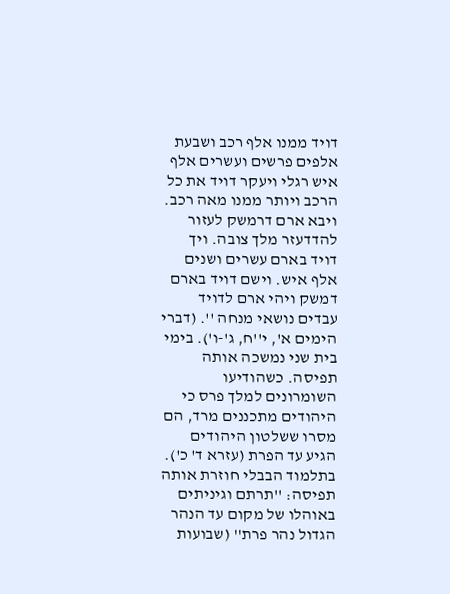דויד ממנו אלף רכב ושבעת אלפים פרשים ועשרים אלף איש רגלי ויעקר דויד את כל הרכב ויותר ממנו מאה רכב. ויבא ארם דרמשק לעזור להדדעזר מלך צובה. ויך דויד בארם עשרים ושנים אלף איש. וישם דויד בארם דמשק ויהי ארם לדויד עבדים נושאי מנחה ''. (דברי הימים א', י''ח, ג'-ו'). בימי בית שני נמשכה אותה תפיסה. כשהודיעו השומרונים למלך פרס כי היהודים מתכננים מרד, הם מסרו ששלטון היהודים הגיע עד הפרת (עזרא ד' כ'). בתלמוד הבבלי חוזרת אותה תפיסה: ''תרתם וגיניתים באוהלו של מקום עד הנהר הגדול נהר פרת'' (שבועות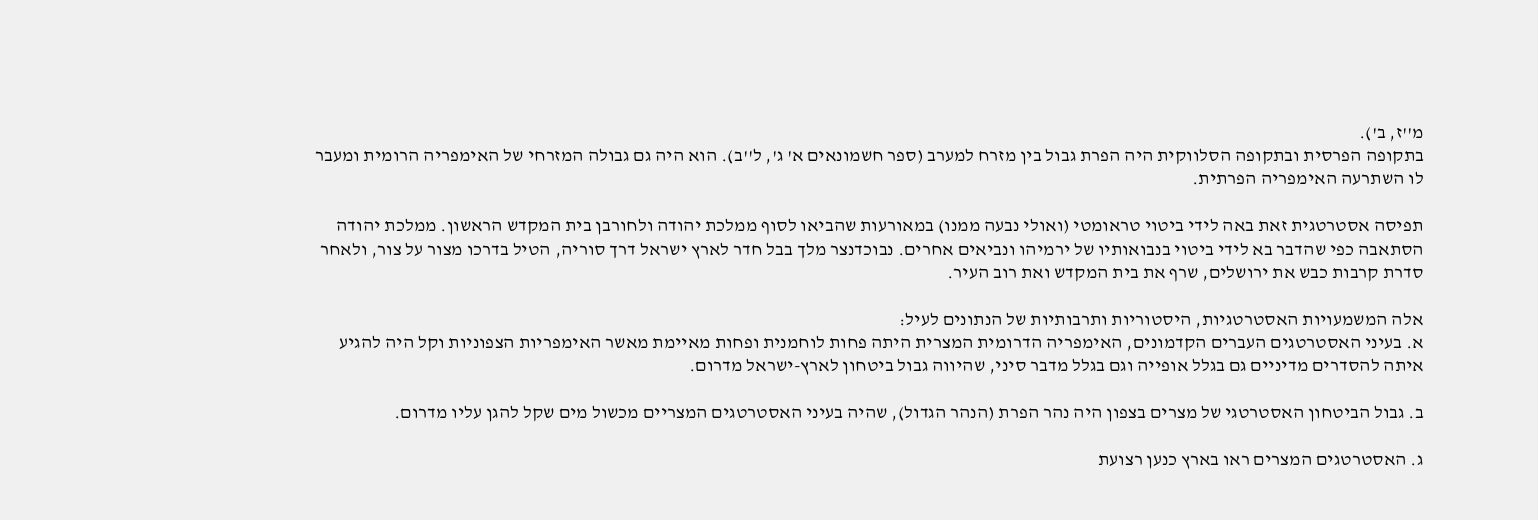מ''ז, ב').
בתקופה הפרסית ובתקופה הסלווקית היה הפרת גבול בין מזרח למערב (ספר חשמונאים א' ג', ל''ב). הוא היה גם גבולה המזרחי של האימפריה הרומית ומעבר לו השתרעה האימפריה הפרתית.

תפיסה אסטרטגית זאת באה לידי ביטוי טראומטי (ואולי נבעה ממנו) במאורעות שהביאו לסוף ממלכת יהודה ולחורבן בית המקדש הראשון. ממלכת יהודה הסתאבה כפי שהדבר בא לידי ביטוי בנבואותיו של ירמיהו ונביאים אחרים. נבוכדנצר מלך בבל חדר לארץ ישראל דרך סוריה, הטיל בדרכו מצור על צור, ולאחר סדרת קרבות כבש את ירושלים, שרף את בית המקדש ואת רוב העיר.

אלה המשמעויות האסטרטגיות, היסטוריות ותרבותיות של הנתונים לעיל:
א. בעיני האסטרטגים העברים הקדמונים, האימפריה הדרומית המצרית היתה פחות לוחמנית ופחות מאיימת מאשר האימפריות הצפוניות וקל היה להגיע איתה להסדרים מדיניים גם בגלל אופייה וגם בגלל מדבר סיני, שהיווה גבול ביטחון לארץ-ישראל מדרום.

ב. גבול הביטחון האסטרטגי של מצרים בצפון היה נהר הפרת (הנהר הגדול), שהיה בעיני האסטרטגים המצריים מכשול מים שקל להגן עליו מדרום.

ג. האסטרטגים המצרים ראו בארץ כנען רצועת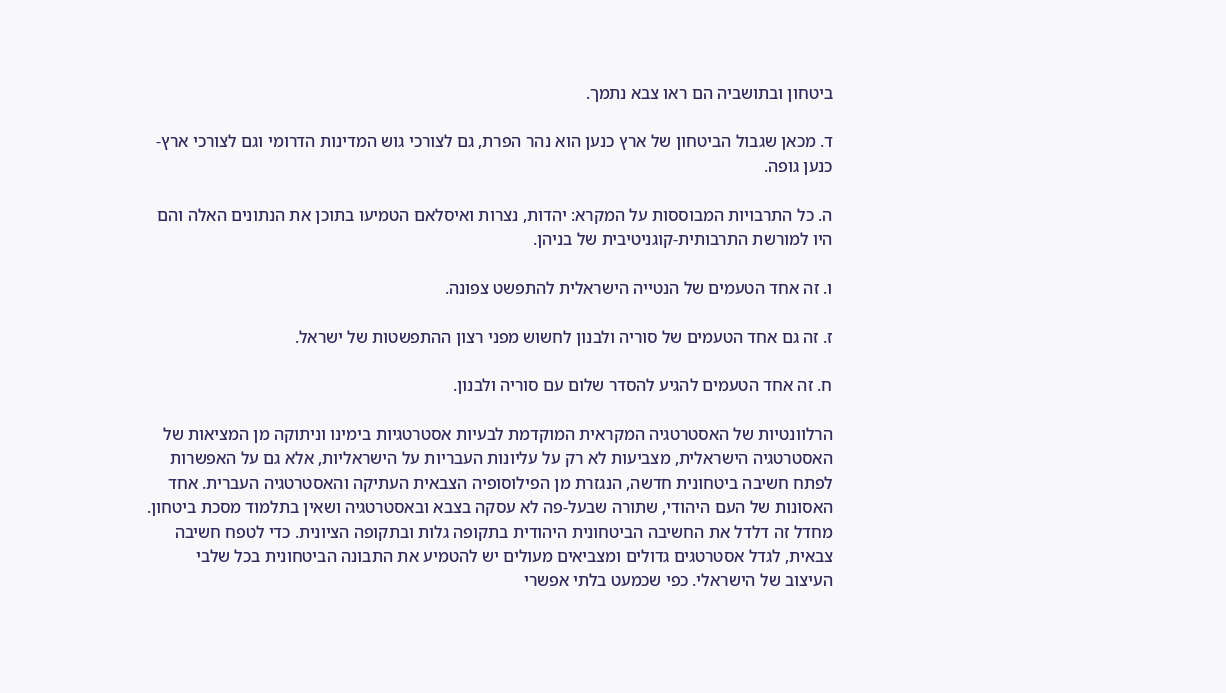ביטחון ובתושביה הם ראו צבא נתמך.

ד. מכאן שגבול הביטחון של ארץ כנען הוא נהר הפרת, גם לצורכי גוש המדינות הדרומי וגם לצורכי ארץ-כנען גופה.

ה. כל התרבויות המבוססות על המקרא: יהדות, נצרות ואיסלאם הטמיעו בתוכן את הנתונים האלה והם היו למורשת התרבותית-קוגניטיבית של בניהן.

ו. זה אחד הטעמים של הנטייה הישראלית להתפשט צפונה.

ז. זה גם אחד הטעמים של סוריה ולבנון לחשוש מפני רצון ההתפשטות של ישראל.

ח. זה אחד הטעמים להגיע להסדר שלום עם סוריה ולבנון.

הרלוונטיות של האסטרטגיה המקראית המוקדמת לבעיות אסטרטגיות בימינו וניתוקה מן המציאות של האסטרטגיה הישראלית, מצביעות לא רק על עליונות העבריות על הישראליות, אלא גם על האפשרות לפתח חשיבה ביטחונית חדשה, הנגזרת מן הפילוסופיה הצבאית העתיקה והאסטרטגיה העברית. אחד האסונות של העם היהודי, שתורה שבעל-פה לא עסקה בצבא ובאסטרטגיה ושאין בתלמוד מסכת ביטחון. מחדל זה דלדל את החשיבה הביטחונית היהודית בתקופה גלות ובתקופה הציונית. כדי לטפח חשיבה צבאית, לגדל אסטרטגים גדולים ומצביאים מעולים יש להטמיע את התבונה הביטחונית בכל שלבי העיצוב של הישראלי. כפי שכמעט בלתי אפשרי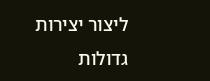ליצור יצירות גדולות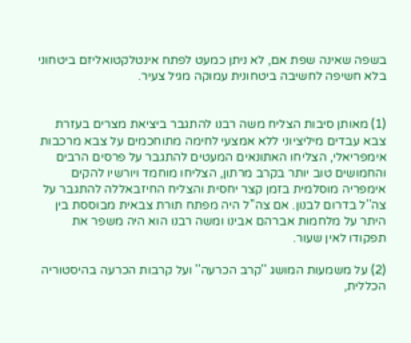בשפה שאינה שפת אם, לא ניתן כמעט לפתח אינטלקטואליזם ביטחוני בלא חשיפה לחשיבה ביטחונית עמוקה מגיל צעיר.


(1) מאותן סיבות הצליח משה רבנו להתגבר ביציאת מצרים בעזרת צבא עבדים מיליציוני ללא אמצעי לחימה מתוחכמים על צבא מרכבות אימפריאלי, הצליחו האתונאים המעטים להתגבר על פרסים הרבים והחמושים טוב יותר בקרב מרתון, הצליחו מוחמד ויורשיו להקים אימפריה מוסלמית בזמן קצר יחסית והצליח החיזבאללה להתגבר על צה''ל בדרום לבנון. אם צה''ל היה מפתח תורת צבאית מבוססת בין היתר על מלחמות אברהם אבינו ומשה רבנו הוא היה משפר את תפקודו לאין שעור.

(2) על משמעות המושג ''קרב הכרעה'' ועל קרבות הכרעה בהיסטוריה הכללית,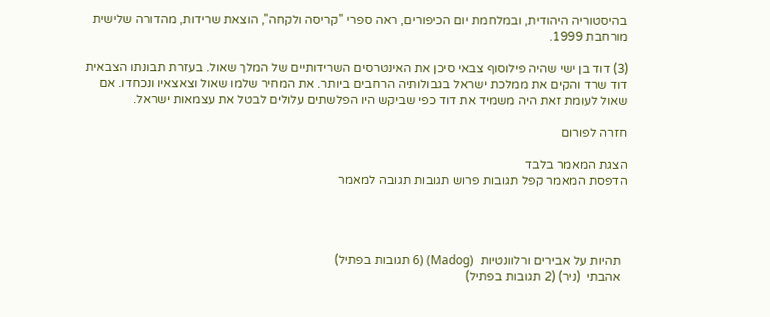בהיסטוריה היהודית, ובמלחמת יום הכיפורים, ראה ספרי ''קריסה ולקחה'', הוצאת שרידות, מהדורה שלישית מורחבת 1999.

(3) דוד בן ישי שהיה פילוסוף צבאי סיכן את האינטרסים השרידותיים של המלך שאול. בעזרת תבונתו הצבאית דוד שרד והקים את ממלכת ישראל בגבולותיה הרחבים ביותר. את המחיר שלמו שאול וצאצאיו ונכחדו. אם שאול לעומת זאת היה משמיד את דוד כפי שביקש היו הפלשתים עלולים לבטל את עצמאות ישראל.

חזרה לפורום

הצגת המאמר בלבד
הדפסת המאמר קפל תגובות פרוש תגובות תגובה למאמר




  תהיות על אבירים ורלוונטיות  (Madog) (6 תגובות בפתיל)
  אהבתי  (ניר) (2 תגובות בפתיל)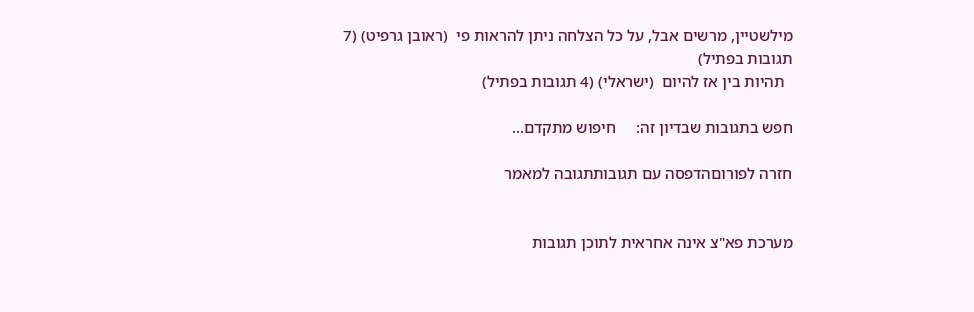מילשטיין, מרשים אבל, על כל הצלחה ניתן להראות פי  (ראובן גרפיט) (7 תגובות בפתיל)
  תהיות בין אז להיום  (ישראלי) (4 תגובות בפתיל)

חפש בתגובות שבדיון זה:     חיפוש מתקדם...

חזרה לפורוםהדפסה עם תגובותתגובה למאמר


מערכת פא"צ אינה אחראית לתוכן תגובות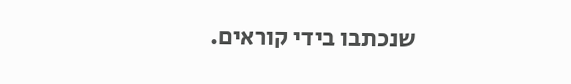שנכתבו בידי קוראים.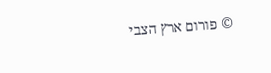© פורום ארץ הצבי